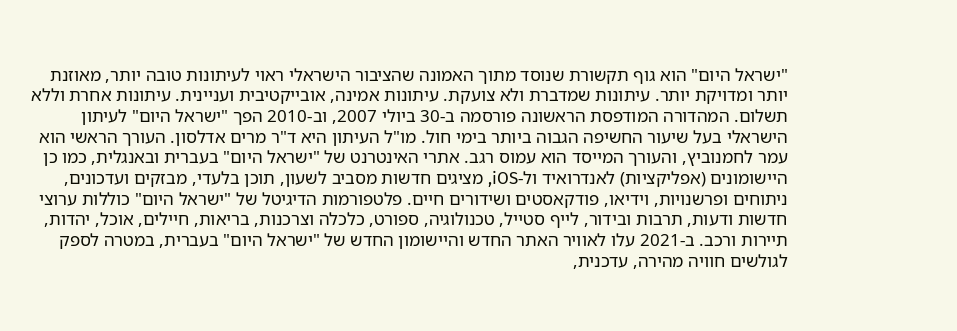"ישראל היום" הוא גוף תקשורת שנוסד מתוך האמונה שהציבור הישראלי ראוי לעיתונות טובה יותר, מאוזנת יותר ומדויקת יותר. עיתונות שמדברת ולא צועקת. עיתונות אמינה, אובייקטיבית ועניינית. עיתונות אחרת וללא תשלום. המהדורה המודפסת הראשונה פורסמה ב-30 ביולי 2007, וב-2010 הפך "ישראל היום" לעיתון הישראלי בעל שיעור החשיפה הגבוה ביותר בימי חול. מו"ל העיתון היא ד"ר מרים אדלסון. העורך הראשי הוא עמר לחמנוביץ, והעורך המייסד הוא עמוס רגב. אתרי האינטרנט של "ישראל היום" בעברית ובאנגלית, כמו כן היישומונים (אפליקציות) לאנדרואיד ול-iOS, מציגים חדשות מסביב לשעון, תוכן בלעדי, מבזקים ועדכונים, ניתוחים ופרשנויות, וידיאו, פודקאסטים ושידורים חיים. פלטפורמות הדיגיטל של "ישראל היום" כוללות ערוצי חדשות ודעות, תרבות ובידור, לייף סטייל, טכנולוגיה, ספורט, כלכלה וצרכנות, בריאות, חיילים, אוכל, יהדות, תיירות ורכב. ב-2021 עלו לאוויר האתר החדש והיישומון החדש של "ישראל היום" בעברית, במטרה לספק לגולשים חוויה מהירה, עדכנית,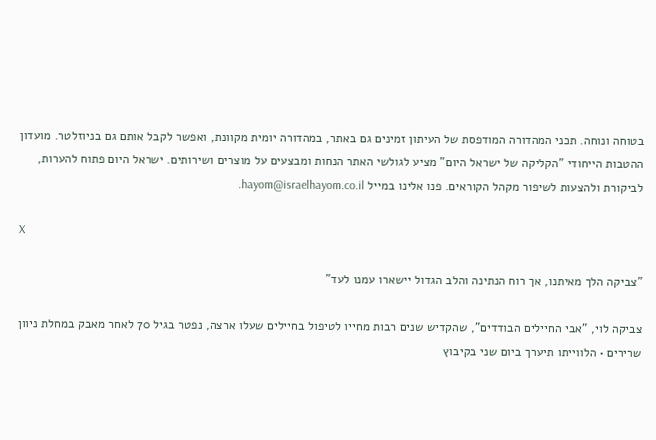בטוחה ונוחה. תכני המהדורה המודפסת של העיתון זמינים גם באתר, במהדורה יומית מקוונת, ואפשר לקבל אותם גם בניוזלטר. מועדון ההטבות הייחודי "הקליקה של ישראל היום" מציע לגולשי האתר הנחות ומבצעים על מוצרים ושירותים. ישראל היום פתוח להערות, לביקורת ולהצעות לשיפור מקהל הקוראים. פנו אלינו במייל hayom@israelhayom.co.il.

X

"צביקה הלך מאיתנו, אך רוח הנתינה והלב הגדול יישארו עמנו לעד"

צביקה לוי, "אבי החיילים הבודדים", שהקדיש שנים רבות מחייו לטיפול בחיילים שעלו ארצה, נפטר בגיל 70 לאחר מאבק במחלת ניוון שרירים • הלווייתו תיערך ביום שני בקיבוץ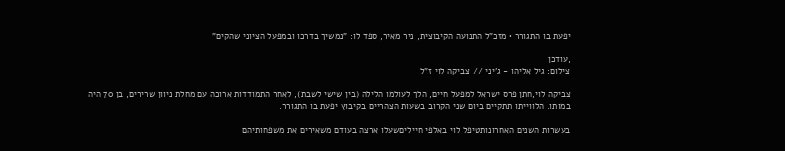יפעת בו התגורר • מזכ"ל התנועה הקיבוצית, ניר מאיר, ספד לו: "נמשיך בדרכו ובמפעל הציוני שהקים"

,עודכן
צילום: גיל אליהו - ג'יני // צביקה לוי ז"ל

צביקה לוי,חתן פרס ישראל למפעל חיים, הלך לעולמו הלילה (בין שישי לשבת), לאחר התמודדות ארוכה עם מחלת ניוון שרירים, בן 70 היה במותו. הלווייתו תתקיים ביום שני הקרוב בשעות הצהריים בקיבוץ יפעת בו התגורר.

בעשרות השנים האחרונותטיפל לוי באלפי חייליםשעלו ארצה בעודם משאירים את משפחותיהם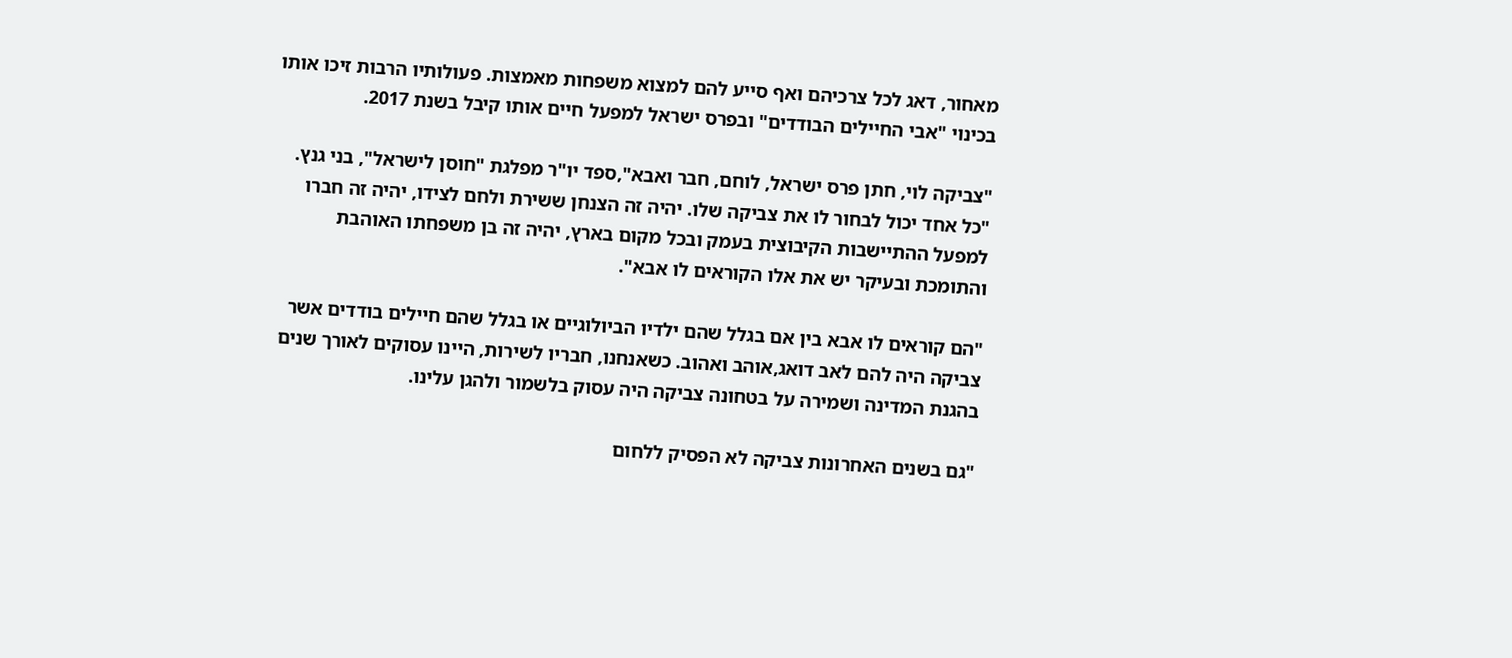מאחור, דאג לכל צרכיהם ואף סייע להם למצוא משפחות מאמצות. פעולותיו הרבות זיכו אותו בכינוי "אבי החיילים הבודדים" ובפרס ישראל למפעל חיים אותו קיבל בשנת 2017.

"צביקה לוי, חתן פרס ישראל, לוחם, חבר ואבא",ספד יו"ר מפלגת "חוסן לישראל", בני גנץ. "כל אחד יכול לבחור לו את צביקה שלו. יהיה זה הצנחן ששירת ולחם לצידו, יהיה זה חברו למפעל ההתיישבות הקיבוצית בעמק ובכל מקום בארץ, יהיה זה בן משפחתו האוהבת והתומכת ובעיקר יש את אלו הקוראים לו אבא".

"הם קוראים לו אבא בין אם בגלל שהם ילדיו הביולוגיים או בגלל שהם חיילים בודדים אשר צביקה היה להם לאב דואג,אוהב ואהוב. כשאנחנו, חבריו לשירות, היינו עסוקים לאורך שנים בהגנת המדינה ושמירה על בטחונה צביקה היה עסוק בלשמור ולהגן עלינו.

"גם בשנים האחרונות צביקה לא הפסיק ללחום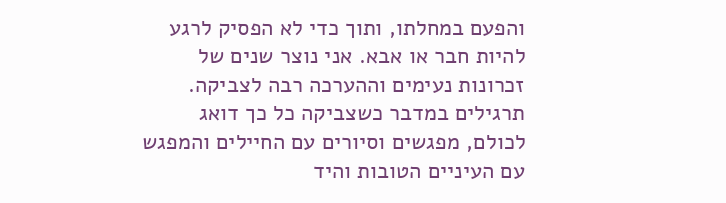והפעם במחלתו, ותוך כדי לא הפסיק לרגע להיות חבר או אבא. אני נוצר שנים של זכרונות נעימים וההערכה רבה לצביקה. תרגילים במדבר כשצביקה כל כך דואג לכולם, מפגשים וסיורים עם החיילים והמפגש עם העיניים הטובות והיד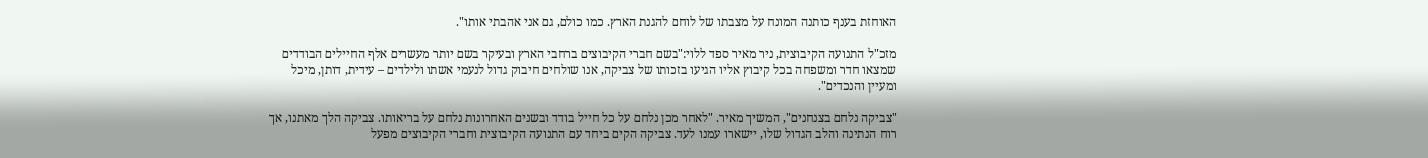האוחזת בענף כותנה המונח על מצבתו של לוחם להגנת הארץ. כמו כולם, גם אני אהבתי אותו".

מזכ"ל התנועה הקיבוצית, ניר מאיר ספד ללוי:"בשם חברי הקיבוצים ברחבי הארץ ובעיקר בשם יותר מעשרים אלף החיילים הבודדים שמצאו חדר ומשפחה בכל קיבוץ אליו הגיעו בזכותו של צביקה, אנו שולחים חיבוק גדול לנעמי אשתו ולילדים – עידית, דותן, מיכל ומעיין והנכדים".

"צביקה נלחם בצנחנים", המשיך מאיר. "לאחר מכן נלחם על כל חייל בודד ובשנים האחרונות נלחם על בריאותו. צביקה הלך מאתנו, אך רוח הנתינה והלב הגדול שלו, יישארו עמנו לעד. צביקה הקים ביחד עם התנועה הקיבוצית וחברי הקיבוצים מפעל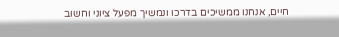חיים, אנחנו ממשיכים בדרכו ונמשיך מפעל ציוני וחשוב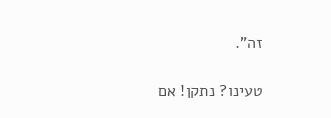זה".

טעינו? נתקן! אם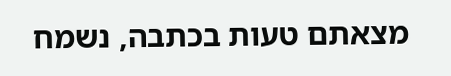מצאתם טעות בכתבה, נשמח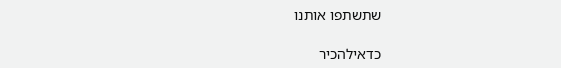שתשתפו אותנו

כדאילהכיר